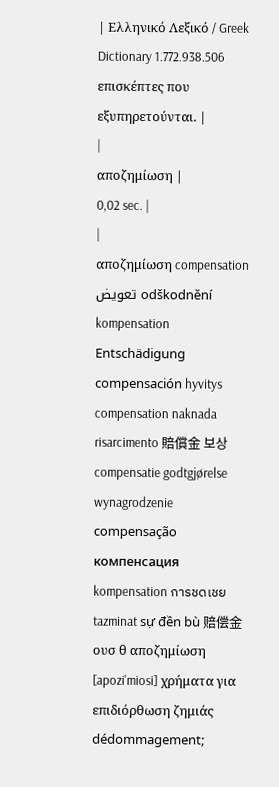| Ελληνικό Λεξικό / Greek Dictionary 1.772.938.506 επισκέπτες που εξυπηρετούνται. |
|
αποζημίωση |
0,02 sec. |
|
αποζημίωση compensation تعويض odškodnění kompensation Entschädigung compensación hyvitys compensation naknada risarcimento 賠償金 보상 compensatie godtgjørelse wynagrodzenie compensação компенсация kompensation การชดเชย tazminat sự đền bù 赔偿金 ουσ θ αποζημίωση [apozi'miosi] χρήματα για επιδιόρθωση ζημιάς dédommagement;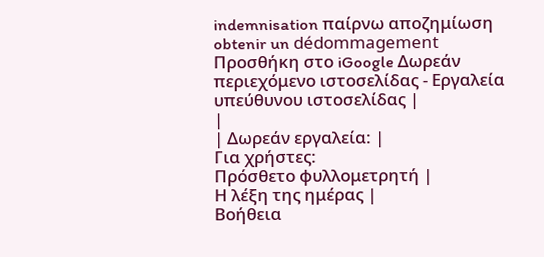indemnisation παίρνω αποζημίωση obtenir un dédommagement Προσθήκη στο iGoogle Δωρεάν περιεχόμενο ιστοσελίδας - Εργαλεία υπεύθυνου ιστοσελίδας |
|
| Δωρεάν εργαλεία: |
Για χρήστες:
Πρόσθετο φυλλομετρητή |
Η λέξη της ημέρας |
Βοήθεια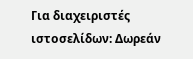Για διαχειριστές ιστοσελίδων: Δωρεάν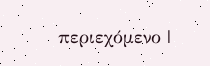περιεχόμενο |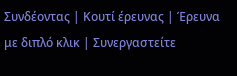Συνδέοντας | Κουτί έρευνας | Έρευνα με διπλό κλικ | Συνεργαστείτε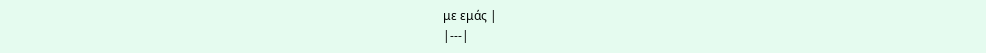με εμάς |
|---|